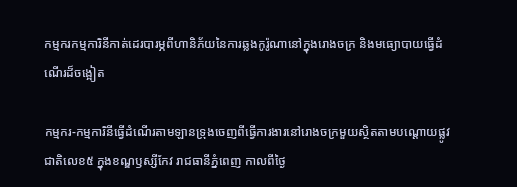កម្មករកម្មការិនីកាត់ដេរបារម្ភពីហានិភ័យនៃការឆ្លងកូរ៉ូណានៅក្នុងរោងចក្រ និងមធ្យោបាយធ្វើដំណើរដ៏ចង្អៀត

កម្មករ-កម្មការិនីធ្វើដំណើរតាមឡានទ្រុងចេញពីធ្វើការងារនៅរោងចក្រមួយស្ថិតតាមបណ្ដោយផ្លូវជាតិលេខ៥ ក្នុងខណ្ឌឫស្សីកែវ រាជធានីភ្នំពេញ កាលពីថ្ងៃ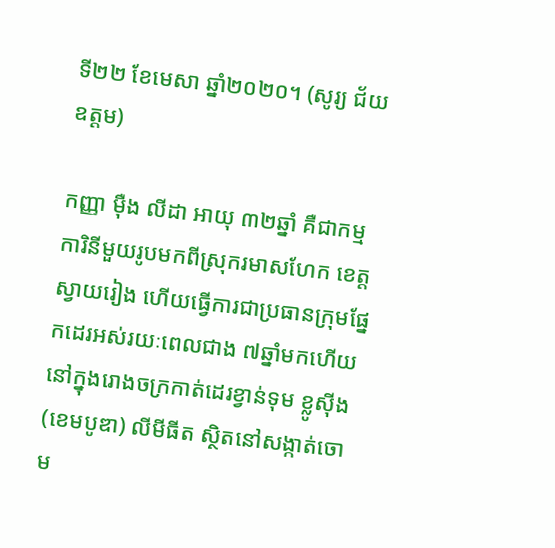ទី២២ ខែមេសា ឆ្នាំ២០២០។ (សូរ្យ ជ័យឧត្ដម)

កញ្ញា ម៉ឺង លីដា អាយុ ៣២ឆ្នាំ គឺជាកម្មការិនីមួយរូបមកពីស្រុករមាសហែក ខេត្តស្វាយរៀង ហើយធ្វើការជាប្រធានក្រុមផ្នែកដេរអស់រយៈពេលជាង ៧ឆ្នាំមកហើយនៅក្នុងរោងចក្រកាត់ដេរខ្វាន់ទុម ខ្លូស៊ីង (ខេមបូឌា) លីមីធីត ស្ថិតនៅសង្កាត់ចោម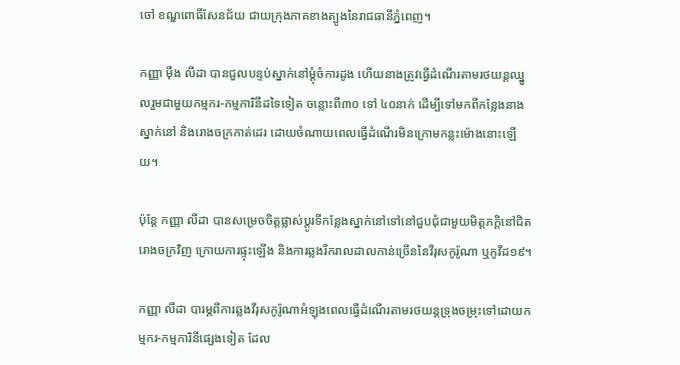ចៅ ខណ្ឌពោធិ៍សែនជ័យ ជាយក្រុងភាគខាងត្បូងនៃរាជធានីភ្នំពេញ។

កញ្ញា ម៉ឺង លីដា បានជួលបន្ទប់ស្នាក់នៅម្ដុំចំការដូង ហើយនាងត្រូវធ្វើដំណើរតាមរថយន្តឈ្នួលរួមជាមួយកម្មករ-កម្មការិនីដទៃទៀត ចន្លោះពី៣០ ទៅ ៤០នាក់ ដើម្បីទៅមកពីកន្លែងនាងស្នាក់នៅ និងរោងចក្រកាត់ដេរ ដោយចំណាយពេលធ្វើដំណើរមិនក្រោមកន្លះម៉ោងនោះឡើយ។

ប៉ុន្តែ កញ្ញា លីដា បានសម្រេចចិត្តផ្លាស់ប្ដូរទីកន្លែងស្នាក់នៅទៅនៅជួបជុំជាមួយមិត្តភក្តិនៅជិតរោងចក្រវិញ ក្រោយការផ្ទុះឡើង និងការឆ្លងរីករាលដាលកាន់ច្រើននៃវីរុសកូរ៉ូណា ឬកូវីដ១៩។

កញ្ញា លីដា បារម្ភពីការឆ្លងវីរុសកូរ៉ូណាអំឡុងពេលធ្វើដំណើរតាមរថយន្តទ្រុងចម្រុះទៅដោយកម្មករ-កម្មការិនីផ្សេងទៀត ដែល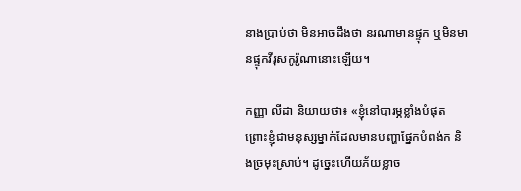នាងប្រាប់ថា មិនអាចដឹងថា នរណាមានផ្ទុក ឬមិនមានផ្ទុកវីរុសកូរ៉ូណានោះឡើយ។

កញ្ញា លីដា និយាយថា៖ «ខ្ញុំនៅបារម្ភខ្លាំងបំផុត ព្រោះខ្ញុំជាមនុស្សម្នាក់ដែលមានបញ្ហាផ្នែកបំពង់ក និងច្រមុះស្រាប់។ ដូច្នេះហើយភ័យខ្លាច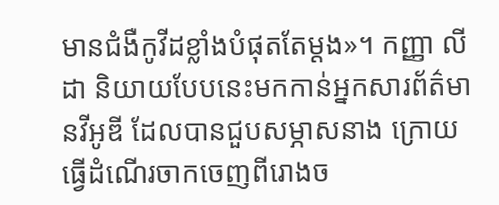មានជំងឺកូវីដខ្លាំងបំផុតតែម្ដង»។ កញ្ញា លីដា និយាយបែបនេះមកកាន់អ្នកសារព័ត៌មានវីអូឌី ដែលបានជួបសម្ភាសនាង ក្រោយធ្វើដំណើរចាកចេញពីរោងច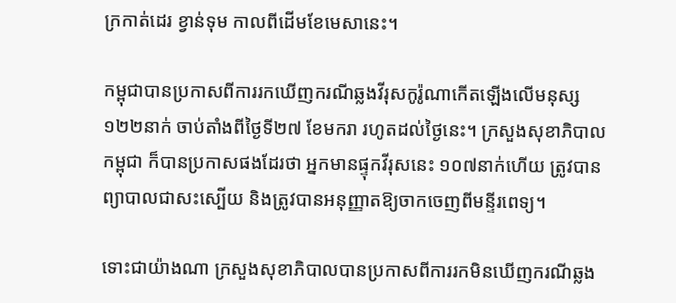ក្រកាត់ដេរ ខ្វាន់ទុម កាលពីដើមខែមេសានេះ។

កម្ពុជាបានប្រកាសពីការរកឃើញករណីឆ្លងវីរុសកូរ៉ូណាកើតឡើងលើមនុស្ស ១២២នាក់ ចាប់តាំងពីថ្ងៃទី២៧ ខែមករា រហូតដល់ថ្ងៃនេះ។ ក្រសួងសុខាភិបាលកម្ពុជា ក៏បានប្រកាសផងដែរថា អ្នកមានផ្ទុកវីរុសនេះ ១០៧នាក់ហើយ ត្រូវបានព្យាបាលជាសះស្បើយ និងត្រូវបានអនុញ្ញាតឱ្យចាកចេញពីមន្ទីរពេទ្យ។

ទោះជាយ៉ាងណា ក្រសួងសុខាភិបាលបានប្រកាសពីការរកមិនឃើញករណីឆ្លង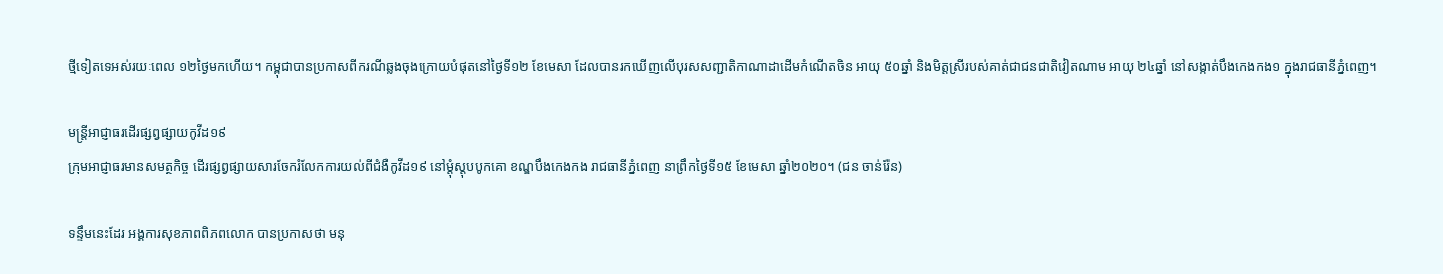ថ្មីទៀតទេអស់រយៈពេល ១២ថ្ងៃមកហើយ។ កម្ពុជាបានប្រកាសពីករណីឆ្លងចុងក្រោយបំផុតនៅថ្ងៃទី១២ ខែមេសា ដែលបានរកឃើញលើបុរសសញ្ជាតិកាណាដាដើមកំណើតចិន អាយុ ៥០ឆ្នាំ និងមិត្តស្រីរបស់គាត់ជាជនជាតិវៀតណាម អាយុ ២៤ឆ្នាំ នៅសង្កាត់បឹងកេងកង១ ក្នុងរាជធានីភ្នំពេញ។

មន្ត្រីអាជ្ញាធរដើរផ្សព្វផ្សាយកូវីដ១៩
ក្រុមអាជ្ញាធរមានសមត្ថកិច្ច ដើរផ្សព្វផ្សាយសារចែករំលែកការយល់ពីជំងឺកូវីដ១៩ នៅម្ដុំស្ដុបបូកគោ ខណ្ឌបឹងកេងកង រាជធានីភ្នំពេញ នាព្រឹកថ្ងៃទី១៥ ខែមេសា ឆ្នាំ២០២០។ (ជន ចាន់រ៉ែន)

ទន្ទឹមនេះដែរ អង្គការសុខភាពពិភពលោក បានប្រកាសថា មនុ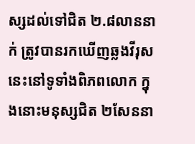ស្សដល់ទៅជិត ២.៨លាននាក់ ត្រូវបានរកឃើញឆ្លងវីរុសនេះនៅទូទាំងពិភពលោក ក្នុងនោះមនុស្សជិត ២សែននា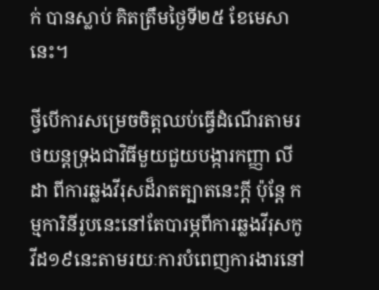ក់ បានស្លាប់ គិតត្រឹមថ្ងៃទី២៥ ខែមេសានេះ។

ថ្វីបើការសម្រេចចិត្តឈប់ធ្វើដំណើរតាមរថយន្តទ្រុងជាវិធីមួយជួយបង្ការកញ្ញា លីដា ពីការឆ្លងវីរុសដ៏រាតត្បាតនេះក្ដី ប៉ុន្តែ កម្មការិនីរូបនេះនៅតែបារម្ភពីការឆ្លងវីរុសកូវីដ១៩នេះតាមរយៈការបំពេញការងារនៅ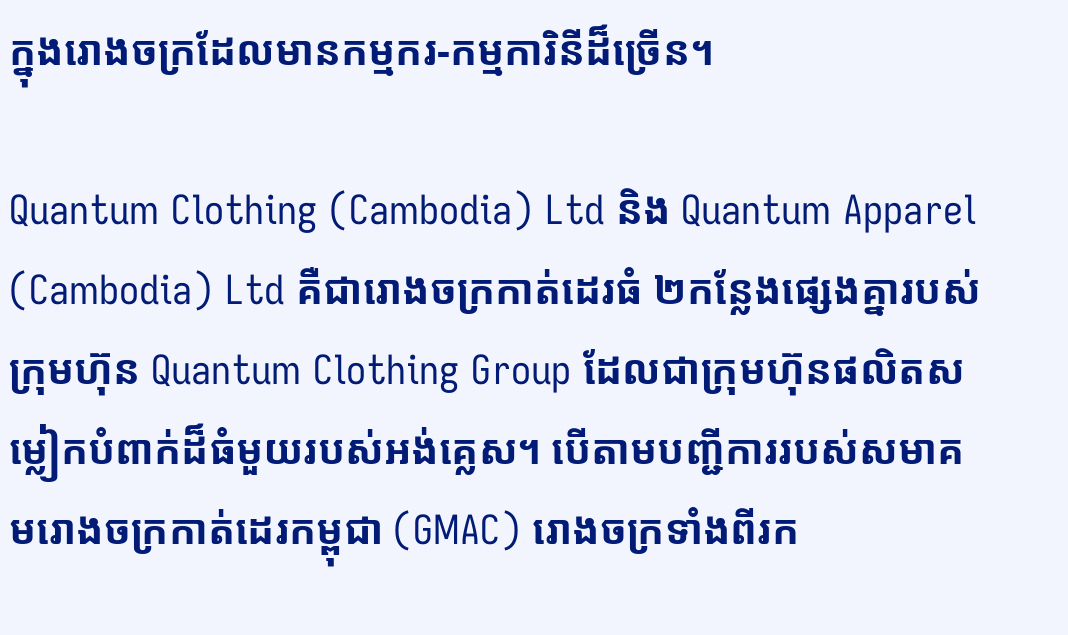ក្នុងរោងចក្រដែលមានកម្មករ-កម្មការិនីដ៏ច្រើន។

Quantum Clothing (Cambodia) Ltd និង Quantum Apparel (Cambodia) Ltd គឺជារោងចក្រកាត់ដេរធំ ២កន្លែងផ្សេងគ្នារបស់ក្រុមហ៊ុន Quantum Clothing Group ដែលជាក្រុមហ៊ុនផលិតសម្លៀកបំពាក់ដ៏ធំមួយរបស់អង់គ្លេស។ បើតាមបញ្ជីការរបស់សមាគមរោងចក្រកាត់ដេរកម្ពុជា (GMAC) រោងចក្រទាំងពីរក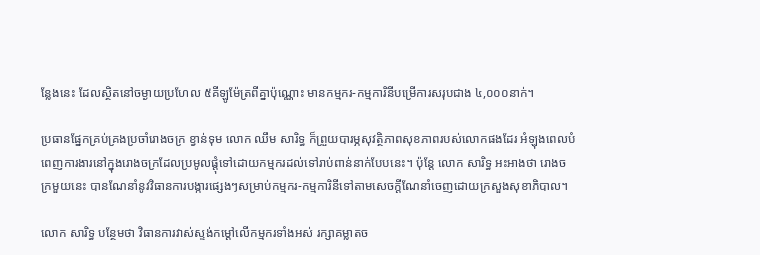ន្លែងនេះ ដែលស្ថិតនៅចម្ងាយប្រហែល ៥គីឡូម៉ែត្រពីគ្នាប៉ុណ្ណោះ មានកម្មករ-កម្មការិនីបម្រើការសរុបជាង ៤,០០០នាក់។

ប្រធានផ្នែកគ្រប់គ្រងប្រចាំរោងចក្រ ខ្វាន់ទុម លោក ឈឹម សារិទ្ធ ក៏ព្រួយបារម្ភសុវត្ថិភាពសុខភាពរបស់លោកផងដែរ អំឡុងពេលបំពេញការងារនៅក្នុងរោងចក្រដែលប្រមូលផ្ដុំទៅដោយកម្មករដល់ទៅរាប់ពាន់នាក់បែបនេះ។ ប៉ុន្តែ លោក សារិទ្ធ អះអាងថា រោងចក្រមួយនេះ បានណែនាំនូវវិធានការបង្ការផ្សេងៗសម្រាប់កម្មករ-កម្មការិនីទៅតាមសេចក្ដីណែនាំចេញដោយក្រសួងសុខាភិបាល។

លោក សារិទ្ធ បន្ថែមថា វិធានការវាស់ស្ទង់កម្ដៅលើកម្មករទាំងអស់ រក្សាគម្លាតច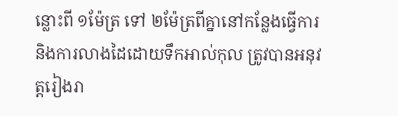ន្លោះពី ១ម៉ែត្រ ទៅ ២ម៉ែត្រពីគ្នានៅកន្លែងធ្វើការ និងការលាងដៃដោយទឹកអាល់កុល ត្រូវបានអនុវត្តរៀងរា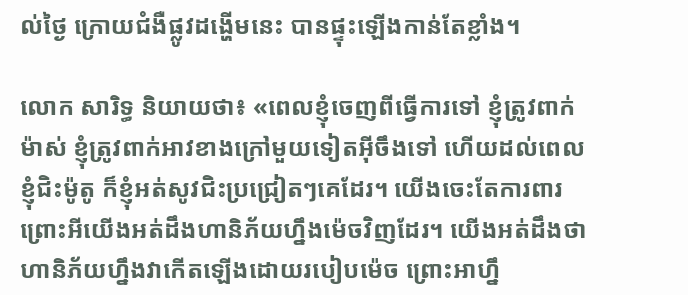ល់ថ្ងៃ ក្រោយជំងឺផ្លូវដង្ហើមនេះ បានផ្ទុះឡើងកាន់តែខ្លាំង។

លោក សារិទ្ធ និយាយថា៖ «ពេលខ្ញុំចេញពីធ្វើការទៅ ខ្ញុំត្រូវពាក់ម៉ាស់ ខ្ញុំត្រូវពាក់អាវខាងក្រៅមួយទៀតអ៊ីចឹងទៅ ហើយដល់ពេលខ្ញុំជិះម៉ូតូ ក៏ខ្ញុំអត់សូវជិះប្រជ្រៀតៗគេដែរ។ យើងចេះតែការពារ ព្រោះអីយើងអត់ដឹងហានិភ័យហ្នឹងម៉េចវិញដែរ។ យើងអត់ដឹងថា ហានិភ័យហ្នឹងវាកើតឡើងដោយរបៀបម៉េច ព្រោះអាហ្នឹ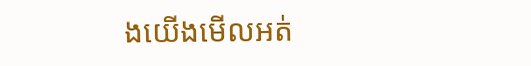ងយើងមើលអត់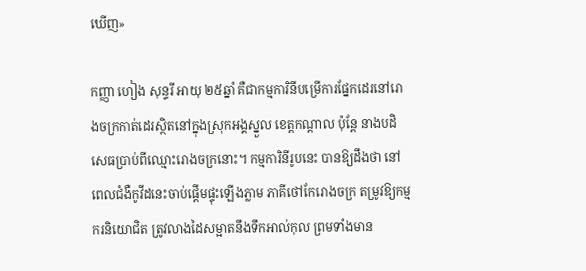ឃើញ»

កញ្ញា ហៀង សុន្ទរី អាយុ ២៥ឆ្នាំ គឺជាកម្មការិនីបម្រើការផ្នែកដេរនៅរោងចក្រកាត់ដេរស្ថិតនៅក្នុងស្រុកអង្គស្នួល ខេត្តកណ្ដាល ប៉ុន្តែ នាងបដិសេធប្រាប់ពីឈ្មោះរោងចក្រនោះ។ កម្មការិនីរូបនេះ បានឱ្យដឹងថា នៅពេលជំងឺកូវីដនេះចាប់ផ្ដើមផ្ទុះឡើងភ្លាម ភាគីថៅកែរោងចក្រ តម្រូវឱ្យកម្មករនិយោជិត ត្រូវលាងដៃសម្អាតនឹងទឹកអាល់កុល ព្រមទាំងមាន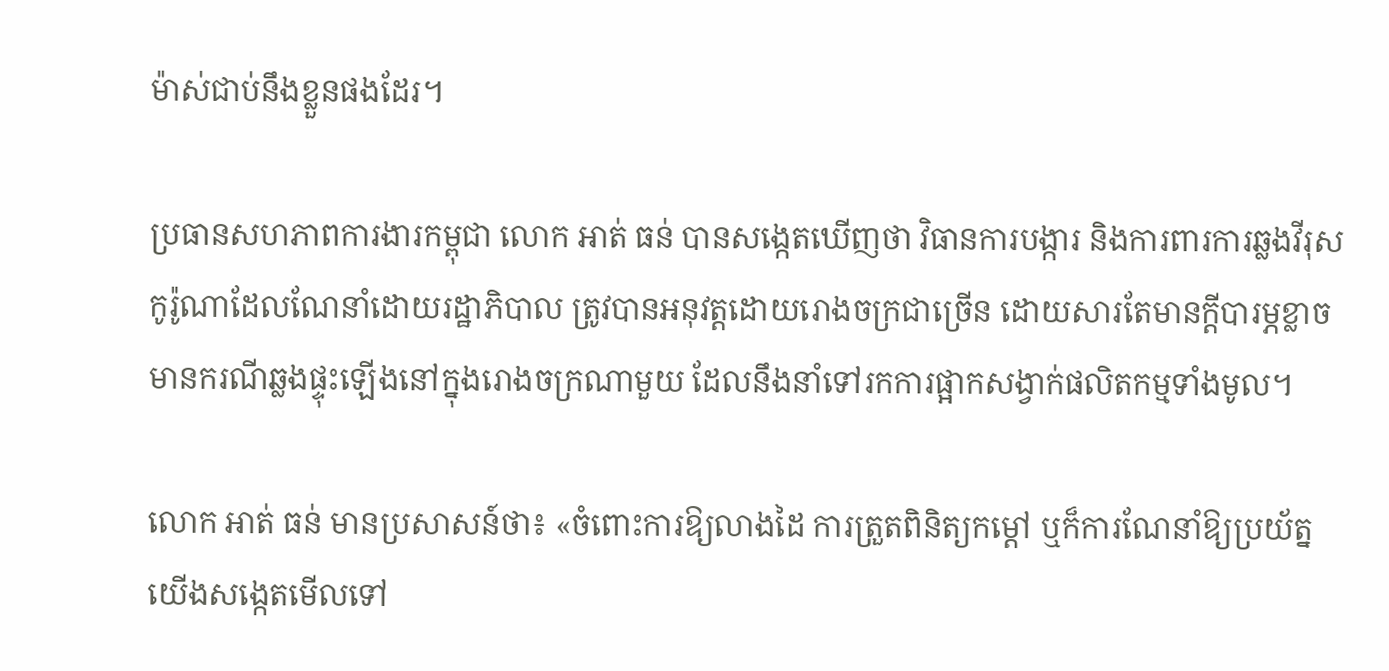ម៉ាស់ជាប់នឹងខ្លួនផងដែរ។

ប្រធានសហភាពការងារកម្ពុជា លោក អាត់ ធន់ បានសង្កេតឃើញថា វិធានការបង្ការ និងការពារការឆ្លងវីរុសកូរ៉ូណាដែលណែនាំដោយរដ្ឋាភិបាល ត្រូវបានអនុវត្តដោយរោងចក្រជាច្រើន ដោយសារតែមានក្ដីបារម្ភខ្លាចមានករណីឆ្លងផ្ទុះឡើងនៅក្នុងរោងចក្រណាមួយ ដែលនឹងនាំទៅរកការផ្អាកសង្វាក់ផលិតកម្មទាំងមូល។

លោក អាត់ ធន់ មានប្រសាសន៍ថា៖ «ចំពោះការឱ្យលាងដៃ ការត្រួតពិនិត្យកម្ដៅ ឬក៏ការណែនាំឱ្យប្រយ័ត្ន យើងសង្កេតមើលទៅ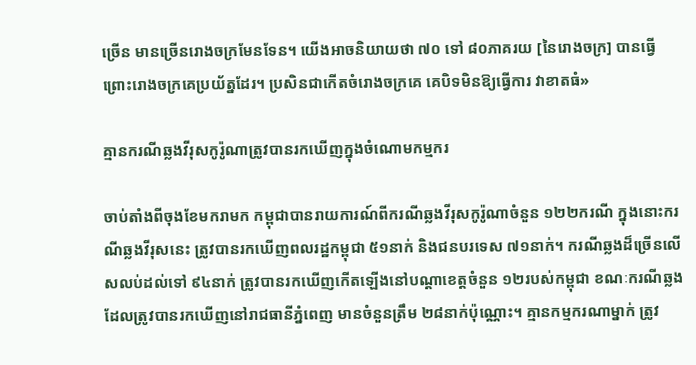ច្រើន មានច្រើនរោងចក្រមែនទែន។ យើងអាចនិយាយថា ៧០ ទៅ ៨០ភាគរយ [នៃរោងចក្រ] បានធ្វើ ព្រោះរោងចក្រគេប្រយ័ត្នដែរ។ ប្រសិនជាកើតចំរោងចក្រគេ គេបិទមិនឱ្យធ្វើការ វាខាតធំ»

គ្មានករណីឆ្លងវីរុសកូរ៉ូណាត្រូវបានរកឃើញក្នុងចំណោមកម្មករ

ចាប់តាំងពីចុងខែមករាមក កម្ពុជាបានរាយការណ៍ពីករណីឆ្លងវីរុសកូរ៉ូណាចំនួន ១២២ករណី ក្នុងនោះករណីឆ្លងវីរុសនេះ ត្រូវបានរកឃើញពលរដ្ឋកម្ពុជា ៥១នាក់ និងជនបរទេស ៧១នាក់។ ករណីឆ្លងដ៏ច្រើនលើសលប់ដល់ទៅ ៩៤នាក់ ត្រូវបានរកឃើញកើតឡើងនៅបណ្ដាខេត្តចំនួន ១២របស់កម្ពុជា ខណៈករណីឆ្លងដែលត្រូវបានរកឃើញនៅរាជធានីភ្នំពេញ មានចំនួនត្រឹម ២៨នាក់ប៉ុណ្ណោះ។ គ្មានកម្មករណាម្នាក់ ត្រូវ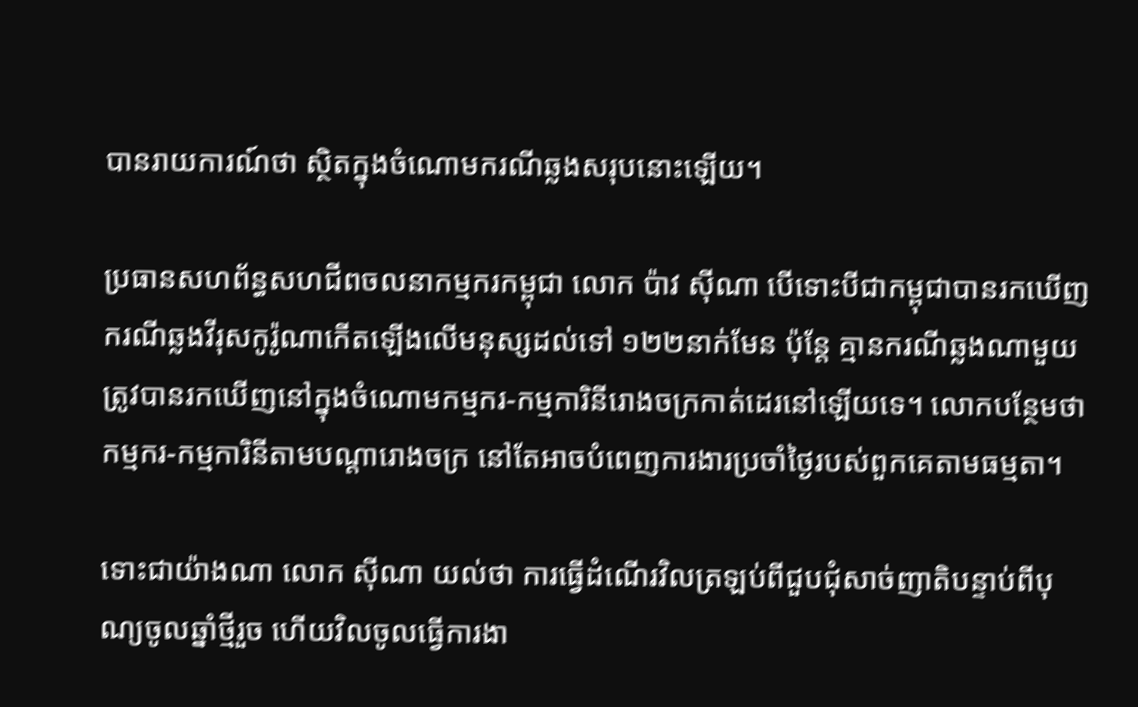បានរាយការណ៍ថា ស្ថិតក្នុងចំណោមករណីឆ្លងសរុបនោះឡើយ។

ប្រធានសហព័ន្ធសហជីពចលនាកម្មករកម្ពុជា លោក ប៉ាវ ស៊ីណា បើទោះបីជាកម្ពុជាបានរកឃើញករណីឆ្លងវីរុសកូរ៉ូណាកើតឡើងលើមនុស្សដល់ទៅ ១២២នាក់មែន ប៉ុន្តែ គ្មានករណីឆ្លងណាមួយ ត្រូវបានរកឃើញនៅក្នុងចំណោមកម្មករ-កម្មការិនីរោងចក្រកាត់ដេរនៅឡើយទេ។ លោកបន្ថែមថា កម្មករ-កម្មការិនីតាមបណ្ដារោងចក្រ នៅតែអាចបំពេញការងារប្រចាំថ្ងៃរបស់ពួកគេតាមធម្មតា។

ទោះជាយ៉ាងណា លោក ស៊ីណា យល់ថា ការធ្វើដំណើរវិលត្រឡប់ពីជួបជុំសាច់ញាតិបន្ទាប់ពីបុណ្យចូលឆ្នាំថ្មីរួច ហើយវិលចូលធ្វើការងា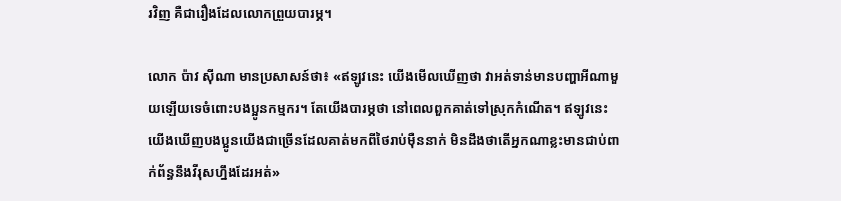រវិញ គឺជារឿងដែលលោកព្រួយបារម្ភ។

លោក ប៉ាវ ស៊ីណា មានប្រសាសន៍ថា៖ «ឥឡូវនេះ យើងមើលឃើញថា វាអត់ទាន់មានបញ្ហាអីណាមួយឡើយទេចំពោះបងប្អូនកម្មករ។ តែយើងបារម្ភថា នៅពេលពួកគាត់ទៅស្រុកកំណើត។ ឥឡូវនេះ យើងឃើញបងប្អូនយើងជាច្រើនដែលគាត់មកពីថៃរាប់ម៉ឺននាក់ មិនដឹងថាតើអ្នកណាខ្លះមានជាប់ពាក់ព័ន្ធនឹងវីរុសហ្នឹងដែរអត់»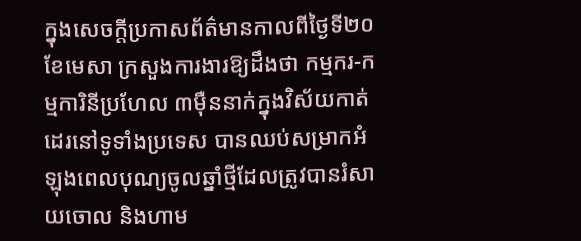ក្នុងសេចក្ដីប្រកាសព័ត៌មានកាលពីថ្ងៃទី២០ ខែមេសា ក្រសួងការងារឱ្យដឹងថា កម្មករ-កម្មការិនីប្រហែល ៣ម៉ឺននាក់ក្នុងវិស័យកាត់ដេរនៅទូទាំងប្រទេស បានឈប់សម្រាកអំឡុងពេលបុណ្យចូលឆ្នាំថ្មីដែលត្រូវបានរំសាយចោល និងហាម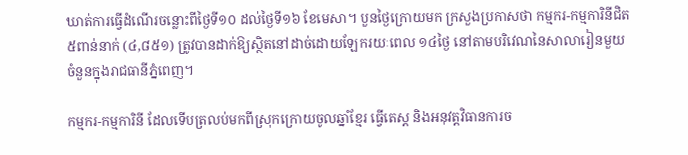ឃាត់ការធ្វើដំណើរចន្លោះពីថ្ងៃទី១០ ដល់ថ្ងៃទី១៦ ខែមេសា។ បួនថ្ងៃក្រោយមក ក្រសួងប្រកាសថា កម្មករ-កម្មការិនីជិត ៥ពាន់នាក់ (៤,៨៥១) ត្រូវបានដាក់ឱ្យស្ថិតនៅដាច់ដោយឡែករយៈពេល ១៤ថ្ងៃ នៅតាមបរិវេណនៃសាលារៀនមួយចំនួនក្នុងរាជធានីភ្នំពេញ។

កម្មករ-កម្មការិនី ដែលទើបត្រលប់មកពីស្រុកក្រោយចូលឆ្នាំខ្មែរ ធ្វើតេស្ត និងអនុវត្តវិធានការច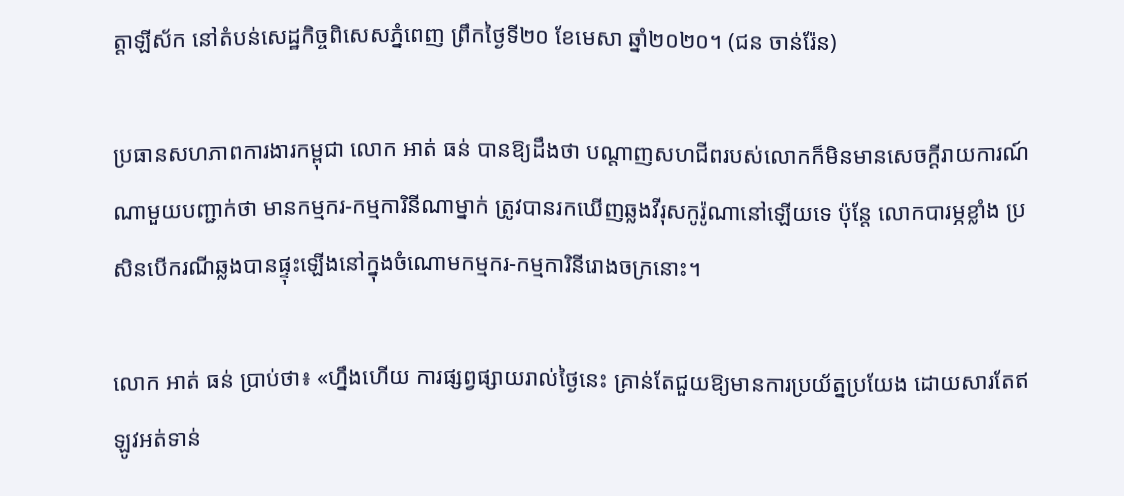ត្តាឡីស័ក នៅតំបន់សេដ្ឋកិច្ចពិសេសភ្នំពេញ ព្រឹកថ្ងៃទី២០ ខែមេសា ឆ្នាំ២០២០។ (ជន ចាន់រ៉ែន)

ប្រធានសហភាពការងារកម្ពុជា លោក អាត់ ធន់ បានឱ្យដឹងថា បណ្ដាញសហជីពរបស់លោកក៏មិនមានសេចក្ដីរាយការណ៍ណាមួយបញ្ជាក់ថា មានកម្មករ-កម្មការិនីណាម្នាក់ ត្រូវបានរកឃើញឆ្លងវីរុសកូរ៉ូណានៅឡើយទេ ប៉ុន្តែ លោកបារម្ភខ្លាំង ប្រសិនបើករណីឆ្លងបានផ្ទុះឡើងនៅក្នុងចំណោមកម្មករ-កម្មការិនីរោងចក្រនោះ។

លោក អាត់ ធន់ ប្រាប់ថា៖ «ហ្នឹងហើយ ការផ្សព្វផ្សាយរាល់ថ្ងៃនេះ គ្រាន់តែជួយឱ្យមានការប្រយ័ត្នប្រយែង ដោយសារតែឥឡូវអត់ទាន់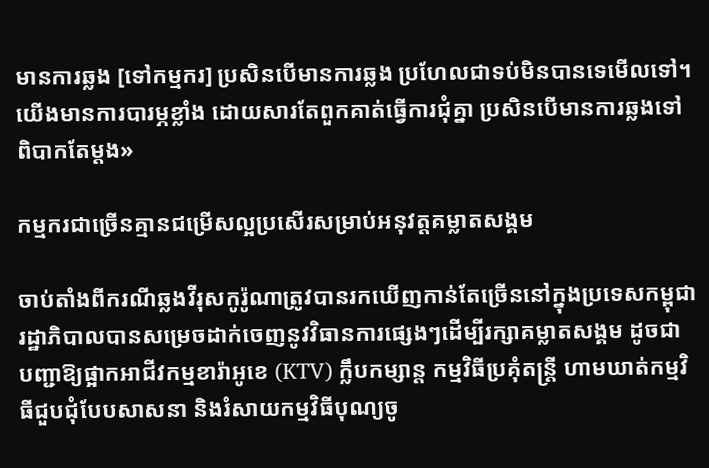មានការឆ្លង [ទៅកម្មករ] ប្រសិនបើមានការឆ្លង ប្រហែលជាទប់មិនបានទេមើលទៅ។ យើងមានការបារម្ភខ្លាំង ដោយសារតែពួកគាត់ធ្វើការជុំគ្នា ប្រសិនបើមានការឆ្លងទៅ ពិបាកតែម្ដង»

កម្មករជាច្រើនគ្មានជម្រើសល្អប្រសើរសម្រាប់អនុវត្តគម្លាតសង្គម

ចាប់តាំងពីករណីឆ្លងវីរុសកូរ៉ូណាត្រូវបានរកឃើញកាន់តែច្រើននៅក្នុងប្រទេសកម្ពុជា រដ្ឋាភិបាលបានសម្រេចដាក់ចេញនូវវិធានការផ្សេងៗដើម្បីរក្សាគម្លាតសង្គម ដូចជា បញ្ជាឱ្យផ្អាកអាជីវកម្មខារ៉ាអូខេ (KTV) ក្លឹបកម្សាន្ត កម្មវិធីប្រគុំតន្ត្រី ហាមឃាត់កម្មវិធីជួបជុំបែបសាសនា និងរំសាយកម្មវិធីបុណ្យចូ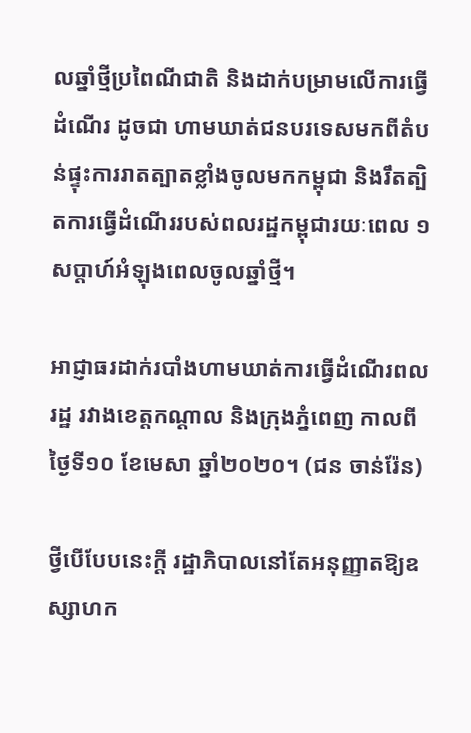លឆ្នាំថ្មីប្រពៃណីជាតិ និងដាក់បម្រាមលើការធ្វើដំណើរ ដូចជា ហាមឃាត់ជនបរទេសមកពីតំបន់ផ្ទុះការរាតត្បាតខ្លាំងចូលមកកម្ពុជា និងរឹតត្បិតការធ្វើដំណើររបស់ពលរដ្ឋកម្ពុជារយៈពេល ១សប្ដាហ៍អំឡុងពេលចូលឆ្នាំថ្មី។

អាជ្ញាធរដាក់របាំងហាមឃាត់ការធ្វើដំណើរពលរដ្ឋ រវាងខេត្តកណ្ដាល និងក្រុងភ្នំពេញ កាលពីថ្ងៃទី១០ ខែមេសា ឆ្នាំ២០២០។ (ជន ចាន់រ៉ែន)

ថ្វីបើបែបនេះក្ដី រដ្ឋាភិបាលនៅតែអនុញ្ញាតឱ្យឧស្សាហក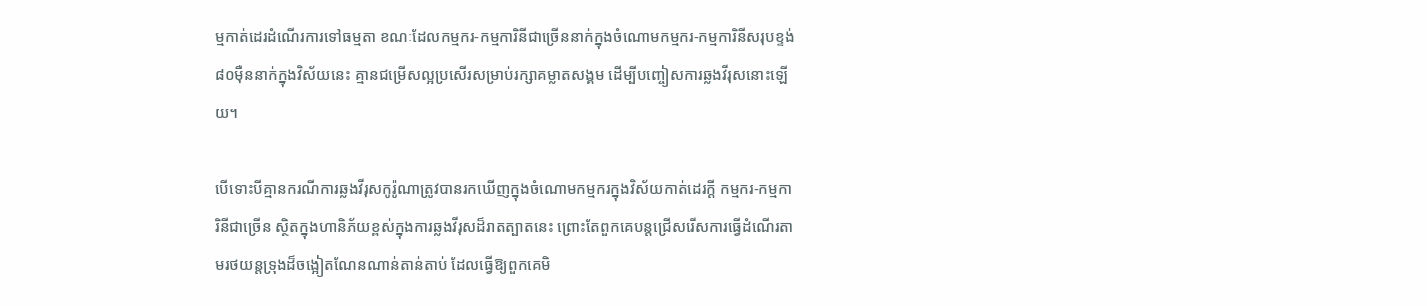ម្មកាត់ដេរដំណើរការទៅធម្មតា ខណៈដែលកម្មករ-កម្មការិនីជាច្រើននាក់ក្នុងចំណោមកម្មករ-កម្មការិនីសរុបខ្ទង់ ៨០ម៉ឺននាក់ក្នុងវិស័យនេះ គ្មានជម្រើសល្អប្រសើរសម្រាប់រក្សាគម្លាតសង្គម ដើម្បីបញ្ចៀសការឆ្លងវីរុសនោះឡើយ។

បើទោះបីគ្មានករណីការឆ្លងវីរុសកូរ៉ូណាត្រូវបានរកឃើញក្នុងចំណោមកម្មករក្នុងវិស័យកាត់ដេរក្ដី កម្មករ-កម្មការិនីជាច្រើន ស្ថិតក្នុងហានិភ័យខ្ពស់ក្នុងការឆ្លងវីរុសដ៏រាតត្បាតនេះ ព្រោះតែពួកគេបន្តជ្រើសរើសការធ្វើដំណើរតាមរថយន្តទ្រុងដ៏ចង្អៀតណែនណាន់តាន់តាប់ ដែលធ្វើឱ្យពួកគេមិ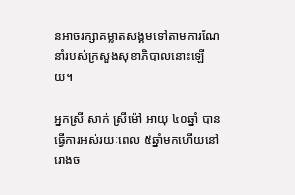នអាចរក្សាគម្លាតសង្គមទៅតាមការណែនាំរបស់ក្រសួងសុខាភិបាលនោះឡើយ។

អ្នកស្រី សាក់ ស្រីម៉ៅ អាយុ ៤០ឆ្នាំ បានធ្វើការអស់រយៈពេល ៥ឆ្នាំមកហើយនៅរោងច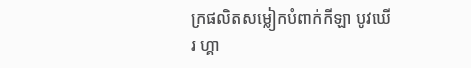ក្រផលិតសម្លៀកបំពាក់កីឡា បូវឃើរ ហ្គា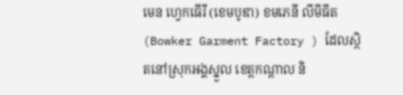មេន ហ្វេកធើរី (ខេមបូឌា) ខមភេនី លីមីធីត (Bowker Garment Factory ) ដែលស្ថិតនៅស្រុកអង្គស្នួល ខេត្តកណ្ដាល និ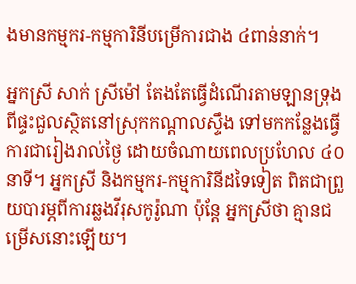ងមានកម្មករ-កម្មការិនីបម្រើការជាង ៤ពាន់នាក់។

អ្នកស្រី សាក់ ស្រីម៉ៅ តែងតែធ្វើដំណើរតាមឡានទ្រុងពីផ្ទះជួលស្ថិតនៅស្រុកកណ្ដាលស្ទឹង ទៅមកកន្លែងធ្វើការជារៀងរាល់ថ្ងៃ ដោយចំណាយពេលប្រហែល ៤០នាទី។ អ្នកស្រី និងកម្មករ-កម្មការិនីដទៃទៀត ពិតជាព្រួយបារម្ភពីការឆ្លងវីរុសកូរ៉ូណា ប៉ុន្តែ អ្នកស្រីថា គ្មានជម្រើសនោះឡើយ។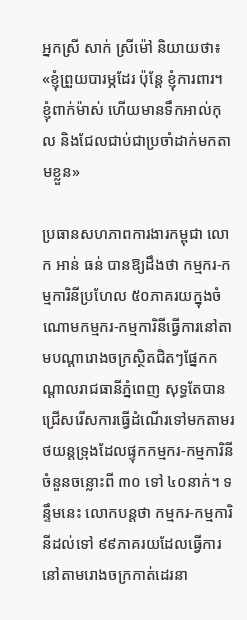អ្នកស្រី សាក់ ស្រីម៉ៅ និយាយថា៖ «ខ្ញុំព្រួយបារម្ភដែរ ប៉ុន្តែ ខ្ញុំការពារ។ ខ្ញុំពាក់ម៉ាស់ ហើយមានទឹកអាល់កុល និងជែលជាប់ជាប្រចាំដាក់មកតាមខ្លួន»

ប្រធានសហភាពការងារកម្ពុជា លោក អាន់ ធន់ បានឱ្យដឹងថា កម្មករ-កម្មការិនីប្រហែល ៥០ភាគរយក្នុងចំណោមកម្មករ-កម្មការិនីធ្វើការនៅតាមបណ្ដារោងចក្រស្ថិតជិតៗផ្នែកកណ្ដាលរាជធានីភ្នំពេញ សុទ្ធតែបានជ្រើសរើសការធ្វើដំណើរទៅមកតាមរថយន្តទ្រុងដែលផ្ទុកកម្មករ-កម្មការិនី ចំនួនចន្លោះពី ៣០ ទៅ ៤០នាក់។ ទន្ទឹមនេះ លោកបន្តថា កម្មករ-កម្មការិនីដល់ទៅ ៩៩ភាគរយដែលធ្វើការនៅតាមរោងចក្រកាត់ដេរនា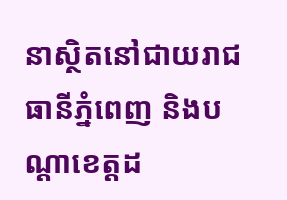នាស្ថិតនៅជាយរាជធានីភ្នំពេញ និងបណ្ដាខេត្តដ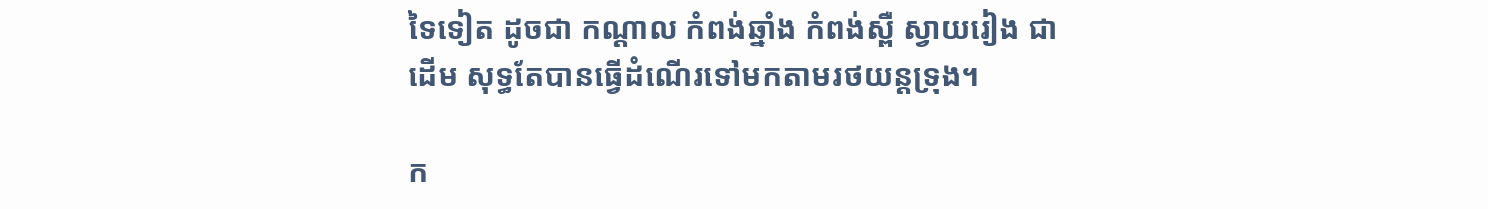ទៃទៀត ដូចជា កណ្ដាល កំពង់ឆ្នាំង កំពង់ស្ពឺ ស្វាយរៀង ជាដើម សុទ្ធតែបានធ្វើដំណើរទៅមកតាមរថយន្តទ្រុង។

ក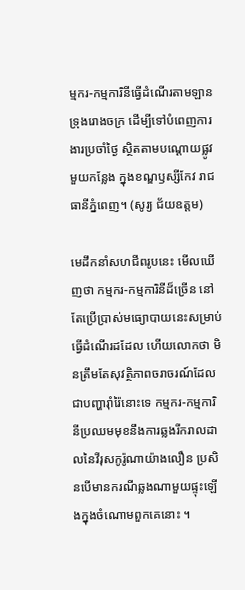ម្មករ-កម្មការិនីធ្វើដំណើរតាមឡានទ្រុងរោងចក្រ ដើម្បីទៅបំពេញការងារប្រចាំថ្ងៃ ស្ថិតតាមបណ្ដោយផ្លូវមួយកន្លែង ក្នុងខណ្ឌឫស្សីកែវ រាជធានីភ្នំពេញ។ (សូរ្យ ជ័យឧត្ដម)

មេដឹកនាំសហជីពរូបនេះ មើលឃើញថា កម្មករ-កម្មការិនីដ៏ច្រើន នៅតែប្រើប្រាស់មធ្យោបាយនេះសម្រាប់ធ្វើដំណើរដដែល ហើយលោកថា មិនត្រឹមតែសុវត្ថិភាពចរាចរណ៍ដែលជាបញ្ហារ៉ាំរ៉ៃនោះទេ កម្មករ-កម្មការិនីប្រឈមមុខនឹងការឆ្លងរីករាលដាលនៃវីរុសកូរ៉ូណាយ៉ាងលឿន ប្រសិនបើមានករណីឆ្លងណាមួយផ្ទុះឡើងក្នុងចំណោមពួកគេនោះ ។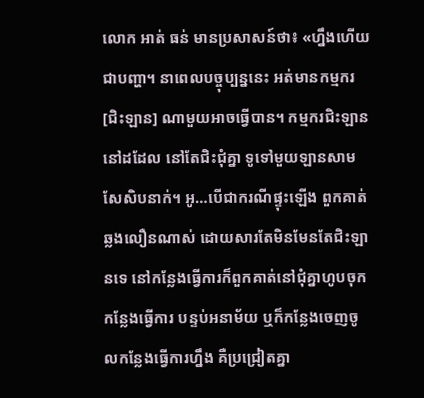លោក អាត់ ធន់ មានប្រសាសន៍ថា៖ «ហ្នឹងហើយជាបញ្ហា។ នាពេលបច្ចុប្បន្ននេះ អត់មានកម្មករ [ជិះឡាន] ណាមួយអាចធ្វើបាន។ កម្មករជិះឡាននៅដដែល នៅតែជិះជុំគ្នា ទូទៅមួយឡានសាមសែសិបនាក់។ អូ…បើជាករណីផ្ទុះឡើង ពួកគាត់ឆ្លងលឿនណាស់ ដោយសារតែមិនមែនតែជិះឡានទេ នៅកន្លែងធ្វើការក៏ពួកគាត់នៅជុំគ្នាហូបចុក កន្លែងធ្វើការ បន្ទប់អនាម័យ ឬក៏កន្លែងចេញចូលកន្លែងធ្វើការហ្នឹង គឺប្រជ្រៀតគ្នា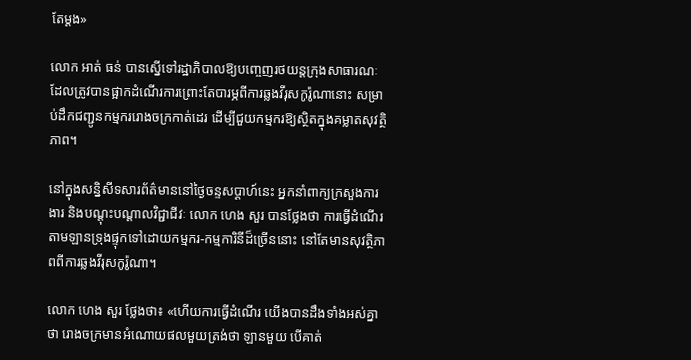តែម្ដង»

លោក អាត់ ធន់ បានស្នើទៅរដ្ឋាភិបាលឱ្យបញ្ចេញរថយន្តក្រុងសាធារណៈដែលត្រូវបានផ្អាកដំណើរការព្រោះតែបារម្ភពីការឆ្លងវីរុសកូរ៉ូណានោះ សម្រាប់ដឹកជញ្ជូនកម្មកររោងចក្រកាត់ដេរ ដើម្បីជួយកម្មករឱ្យស្ថិតក្នុងគម្លាតសុវត្ថិភាព។

នៅក្នុងសន្និសីទសារព័ត៌មាននៅថ្ងៃចន្ទសប្ដាហ៍នេះ អ្នកនាំពាក្យក្រសួងការងារ និងបណ្ដុះបណ្ដាលវិជ្ជាជីវៈ លោក ហេង សួរ បានថ្លែងថា ការធ្វើដំណើរតាមឡានទ្រុងផ្ទុកទៅដោយកម្មករ-កម្មការិនីដ៏ច្រើននោះ នៅតែមានសុវត្ថិភាពពីការឆ្លងវីរុសកូរ៉ូណា។

លោក ហេង សួរ ថ្លែងថា៖ «ហើយការធ្វើដំណើរ យើងបានដឹងទាំងអស់គ្នាថា រោងចក្រមានអំណោយផលមួយត្រង់ថា ឡានមួយ បើគាត់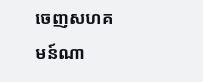ចេញសហគមន៍ណា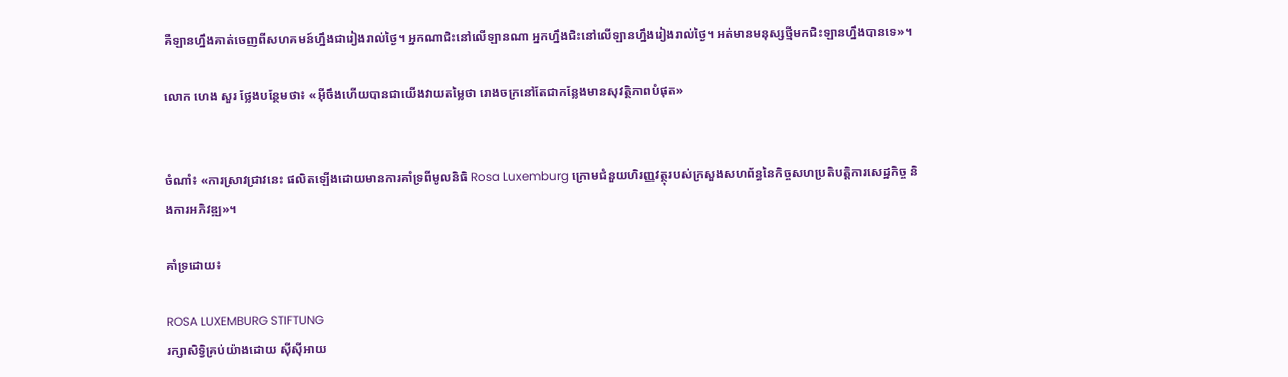គឺឡានហ្នឹងគាត់ចេញពីសហគមន៍ហ្នឹងជារៀងរាល់ថ្ងៃ។ អ្នកណាជិះនៅលើឡានណា អ្នកហ្នឹងជិះនៅលើឡានហ្នឹងរៀងរាល់ថ្ងៃ។ អត់មានមនុស្សថ្មីមកជិះឡានហ្នឹងបានទេ»។

លោក ហេង សួរ ថ្លែងបន្ថែមថា៖ «អ៊ីចឹងហើយបានជាយើងវាយតម្លៃថា រោងចក្រនៅតែជាកន្លែងមានសុវត្ថិភាពបំផុត»


ចំណាំ៖ «ការស្រាវជ្រាវនេះ ផលិតឡើងដោយមានការគាំទ្រពីមូលនិធិ Rosa Luxemburg ក្រោមជំនួយហិរញ្ញវត្ថុរបស់ក្រសួងសហព័ន្ធនៃកិច្ចសហប្រតិបត្តិការសេដ្ឋកិច្ច និងការអភិវឌ្ឍ»។

គាំទ្រដោយ៖

ROSA LUXEMBURG STIFTUNG
រក្សាសិទ្វិគ្រប់យ៉ាងដោយ ស៊ីស៊ីអាយ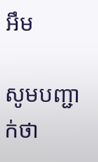អឹម

សូមបញ្ជាក់ថា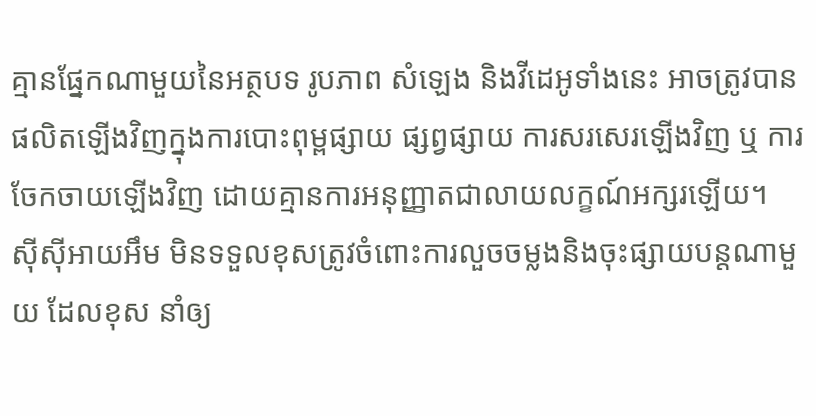គ្មានផ្នែកណាមួយនៃអត្ថបទ រូបភាព សំឡេង និងវីដេអូទាំងនេះ អាចត្រូវបានផលិតឡើងវិញក្នុងការបោះពុម្ពផ្សាយ ផ្សព្វផ្សាយ ការសរសេរឡើងវិញ ឬ ការចែកចាយឡើងវិញ ដោយគ្មានការអនុញ្ញាតជាលាយលក្ខណ៍អក្សរឡើយ។
ស៊ីស៊ីអាយអឹម មិនទទួលខុសត្រូវចំពោះការលួចចម្លងនិងចុះផ្សាយបន្តណាមួយ ដែលខុស នាំឲ្យ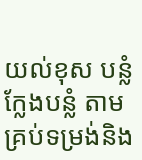យល់ខុស បន្លំ ក្លែងបន្លំ តាមគ្រប់ទម្រង់និង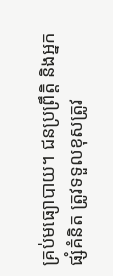គ្រប់មធ្យោបាយ។ ជនប្រព្រឹត្តិ និងអ្នកផ្សំគំនិត ត្រូវទទួលខុសត្រូវ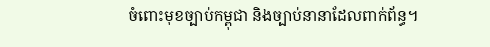ចំពោះមុខច្បាប់កម្ពុជា និងច្បាប់នានាដែលពាក់ព័ន្ធ។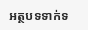អត្ថបទទាក់ទ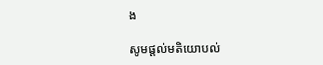ង

សូមផ្ដល់មតិយោបល់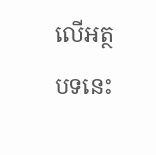លើអត្ថបទនេះ